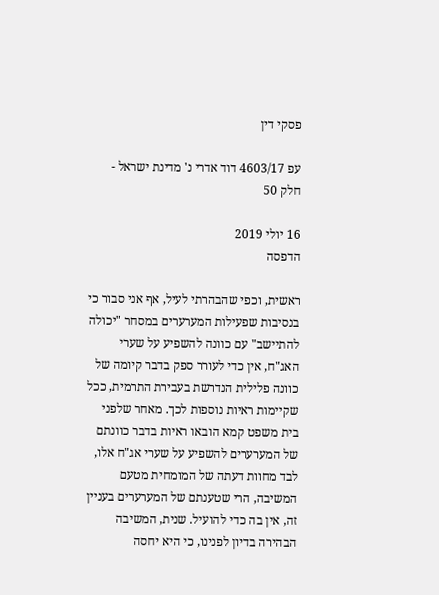פסקי דין

עפ 4603/17 דוד אדרי נ' מדינת ישראל - חלק 50

16 יולי 2019
הדפסה

ראשית, וכפי שהבהרתי לעיל, אף אני סבור כי בנסיבות שפעילות המערערים במסחר "יכולה להתיישב" עם כוונה להשפיע על שערי האג"ח, אין כדי לעורר ספק בדבר קיומה של כוונה פלילית הנדרשת בעבירת התרמית, ככל שקיימות ראיות נוספות לכך. מאחר שלפני בית משפט קמא הובאו ראיות בדבר כוונתם של המערערים להשפיע על שערי אג"ח אלו, לבד מחוות דעתה של המומחית מטעם המשיבה, הרי שטענתם של המערערים בעניין זה, אין בה כדי להועיל. שנית, המשיבה הבהירה בדיון לפנינו, כי היא יחסה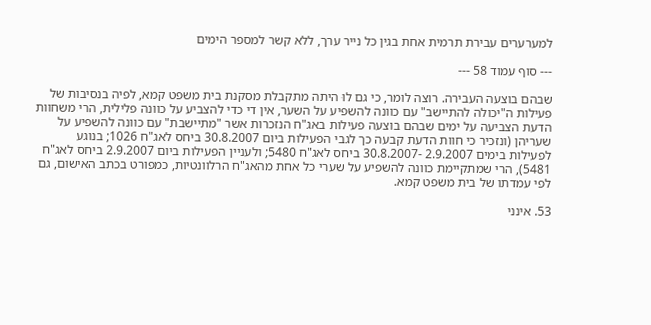למערערים עבירת תרמית אחת בגין כל נייר ערך, ללא קשר למספר הימים

--- סוף עמוד 58 ---

שבהם בוצעה העבירה. רוצה לומר, כי גם לוּ היתה מתקבלת מסקנת בית משפט קמא, לפיה בנסיבות של פעילות ה"יכולה להתיישב" עם כוונה להשפיע על השער, אין די כדי להצביע על כוונה פלילית, הרי משחוות הדעת הצביעה על ימים שבהם בוצעה פעילות באג"ח הנזכרות אשר "מתיישבת" עם כוונה להשפיע על שעריהן (ונזכיר כי חוות הדעת קבעה כך לגבי הפעילות ביום 30.8.2007 ביחס לאג"ח 1026; בנוגע לפעילות בימים 2.9.2007 -30.8.2007 ביחס לאג"ח 5480; ולעניין הפעילות ביום 2.9.2007 ביחס לאג"ח 5481), הרי שמתקיימת כוונה להשפיע על שערי כל אחת מהאג"ח הרלוונטיות, כמפורט בכתב האישום, גם לפי עמדתו של בית משפט קמא.

53. אינני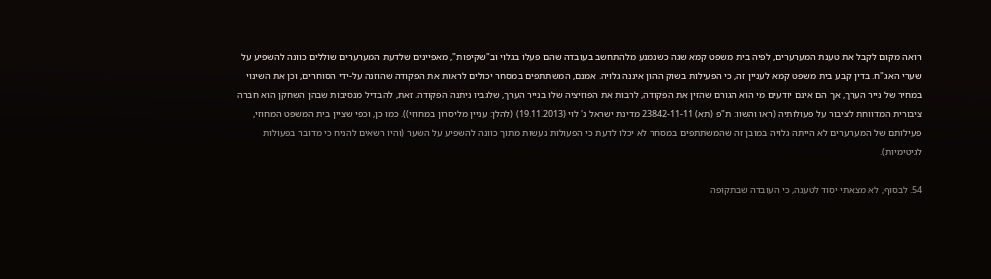רואה מקום לקבל את טענת המערערים, לפיה בית משפט קמא שגה כשנמנע מלהתחשב בעובדה שהם פעלו בגלוי וב"שקיפות", מאפיינים שלדעת המערערים שוללים כוונה להשפיע על שערי האג"ח. בדין קבע בית משפט קמא לעניין זה, כי הפעילות בשוק ההון איננה גלויה. אמנם, המשתתפים במסחר יכולים לראות את הפקודה שהוזנה על-ידי הסוחרים, וכן את השינוי במחיר של נייר הערך, אך הם אינם יודעים מי הוא הגורם שהזין את הפקודה, לרבות את הפוזיציה שלו בנייר הערך, שלגביו ניתנה הפקודה. זאת, להבדיל מנסיבות שבהן השחקן הוא חברה ציבורית המדווחת לציבור על פעולותיה (ראו והשוו: ת"פ (תא) 23842-11-11 מדינת ישראל נ' לוי (19.11.2013) (להלן: עניין מליסרון במחוזי)). כמו כן, וכפי שציין בית המשפט המחוזי, פעילותם של המערערים לא הייתה גלויה במובן זה שהמשתתפים במסחר לא יכלו לדעת כי הפעולות נעשות מתוך כוונה להשפיע על השער (והיו רשאים להניח כי מדובר בפעולות לגיטימיות).

54. לבסוף, לא מצאתי יסוד לטענה, כי העובדה שבתקופה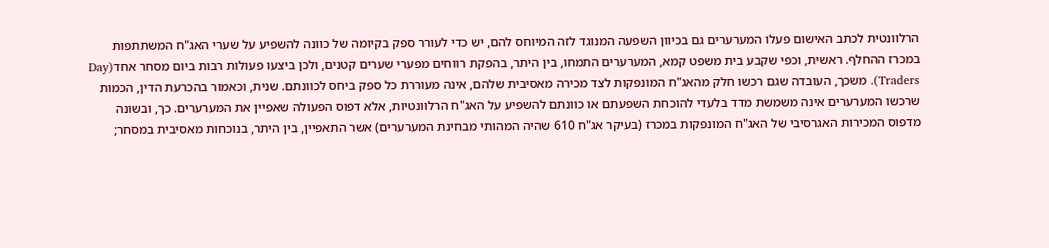הרלוונטית לכתב האישום פעלו המערערים גם בכיוון השפעה המנוגד לזה המיוחס להם, יש כדי לעורר ספק בקיומה של כוונה להשפיע על שערי האג"ח המשתתפות במכרז ההחלף. ראשית, וכפי שקבע בית משפט קמא, המערערים התמחו, בין היתר, בהפקת רווחים מפערי שערים קטנים, ולכן ביצעו פעולות רבות ביום מסחר אחד(Day Traders). משכך, העובדה שגם רכשו חלק מהאג"ח המונפקות לצד מכירה מאסיבית שלהם, אינה מעוררת כל ספק ביחס לכוונתם. שנית, וכאמור בהכרעת הדין, הכמות שרכשו המערערים אינה משמשת מדד בלעדי להוכחת השפעתם או כוונתם להשפיע על האג"ח הרלוונטיות, אלא דפוס הפעולה שאפיין את המערערים. כך, ובשונה מדפוס המכירות האגרסיבי של האג"ח המונפקות במכרז (בעיקר אג"ח 610 שהיה המהותי מבחינת המערערים) אשר התאפיין, בין היתר, בנוכחות מאסיבית במסחר;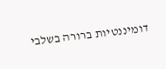דומיננטיות ברורה בשלבי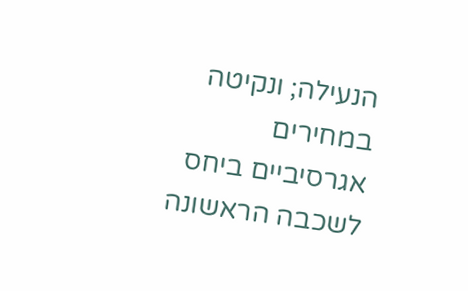הנעילה; ונקיטה במחירים אגרסיביים ביחס לשכבה הראשונה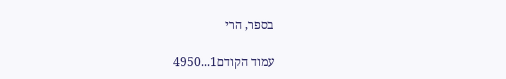בספר, הרי

עמוד הקודם1...4950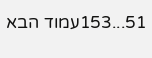51...153עמוד הבא